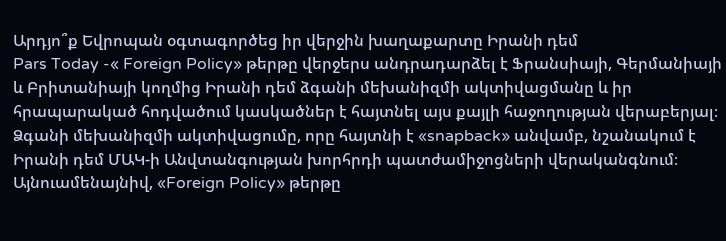Արդյո՞ք Եվրոպան օգտագործեց իր վերջին խաղաքարտը Իրանի դեմ
Pars Today -« Foreign Policy» թերթը վերջերս անդրադարձել է Ֆրանսիայի, Գերմանիայի և Բրիտանիայի կողմից Իրանի դեմ ձգանի մեխանիզմի ակտիվացմանը և իր հրապարակած հոդվածում կասկածներ է հայտնել այս քայլի հաջողության վերաբերյալ։ Ձգանի մեխանիզմի ակտիվացումը, որը հայտնի է «snapback» անվամբ, նշանակում է Իրանի դեմ ՄԱԿ-ի Անվտանգության խորհրդի պատժամիջոցների վերականգնում։
Այնուամենայնիվ, «Foreign Policy» թերթը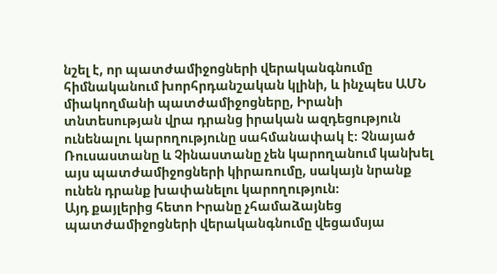նշել է, որ պատժամիջոցների վերականգնումը հիմնականում խորհրդանշական կլինի, և ինչպես ԱՄՆ միակողմանի պատժամիջոցները, Իրանի տնտեսության վրա դրանց իրական ազդեցություն ունենալու կարողությունը սահմանափակ է։ Չնայած Ռուսաստանը և Չինաստանը չեն կարողանում կանխել այս պատժամիջոցների կիրառումը, սակայն նրանք ունեն դրանք խափանելու կարողություն։
Այդ քայլերից հետո Իրանը չհամաձայնեց պատժամիջոցների վերականգնումը վեցամսյա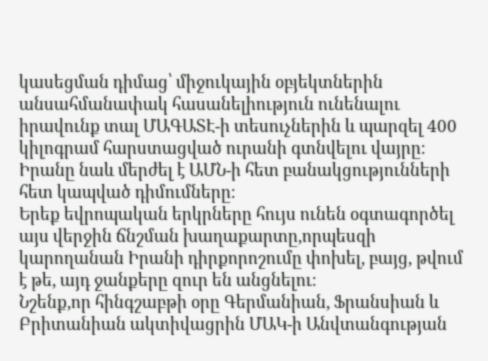կասեցման դիմաց՝ միջուկային օբյեկտներին անսահմանափակ հասանելիություն ունենալու իրավունք տալ ՄԱԳԱՏԷ-ի տեսուչներին և պարզել 400 կիլոգրամ հարստացված ուրանի գտնվելու վայրը։ Իրանը նաև մերժել է ԱՄՆ-ի հետ բանակցությունների հետ կապված դիմումները։
Երեք եվրոպական երկրները հույս ունեն օգտագործել այս վերջին ճնշման խաղաքարտը,որպեսզի կարողանան Իրանի դիրքորոշումը փոխել, բայց, թվում է թե, այդ ջանքերը զուր են անցնելու։
Նշենք,որ հինգշաբթի օրը Գերմանիան, Ֆրանսիան և Բրիտանիան ակտիվացրին ՄԱԿ-ի Անվտանգության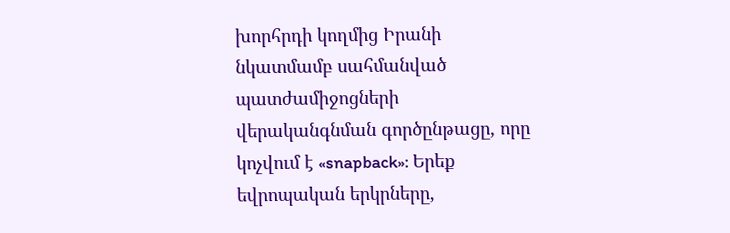խորհրդի կողմից Իրանի նկատմամբ սահմանված պատժամիջոցների վերականգնման գործընթացը, որը կոչվում է «snapback»: Երեք եվրոպական երկրները,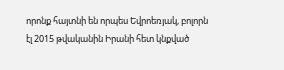որոնք հայտնի են որպես Եվրոեռյակ, բոլորն էլ 2015 թվականին Իրանի հետ կնքված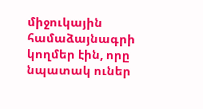միջուկային համաձայնագրի կողմեր էին, որը նպատակ ուներ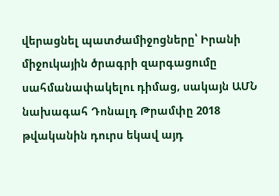վերացնել պատժամիջոցները՝ Իրանի միջուկային ծրագրի զարգացումը սահմանափակելու դիմաց, սակայն ԱՄՆ նախագահ Դոնալդ Թրամփը 2018 թվականին դուրս եկավ այդ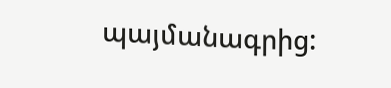պայմանագրից: